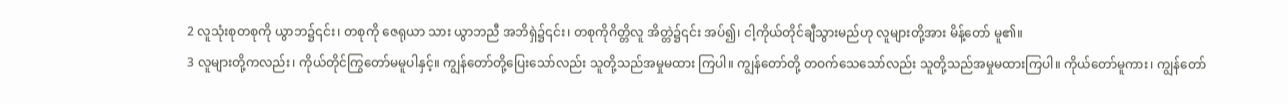2 လူသုံးစုတစုကို ယွာဘ၌၎င်း၊ တစုကို ဇေရုယာ သား ယွာဘညီ အဘိရှဲ၌၎င်း၊ တစုကိုဂိတ္တိလူ အိတ္တဲ၌၎င်း အပ်၍၊ ငါ့ကိုယ်တိုင်ချီသွားမည်ဟု လူများတို့အား မိန့်တော် မူ၏။
3 လူများတို့ကလည်း၊ ကိုယ်တိုင်ကြွတော်မမူပါနှင့်။ ကျွန်တော်တို့ပြေးသော်လည်း သူတို့သည်အမှုမထား ကြပါ။ ကျွန်တော်တို့ တဝက်သေသော်လည်း သူတို့သည်အမှုမထားကြပါ။ ကိုယ်တော်မူကား၊ ကျွန်တော်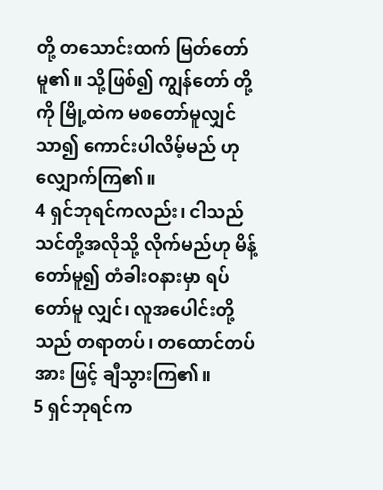တို့ တသောင်းထက် မြတ်တော်မူ၏။ သို့ဖြစ်၍ ကျွန်တော် တို့ကို မြို့ထဲက မစတော်မူလျှင်သာ၍ ကောင်းပါလိမ့်မည် ဟု လျှောက်ကြ၏။
4 ရှင်ဘုရင်ကလည်း၊ ငါသည်သင်တို့အလိုသို့ လိုက်မည်ဟု မိန့်တော်မူ၍ တံခါးဝနားမှာ ရပ်တော်မူ လျှင်၊ လူအပေါင်းတို့သည် တရာတပ်၊ တထောင်တပ်အား ဖြင့် ချီသွားကြ၏။
5 ရှင်ဘုရင်က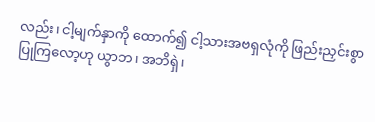လည်း၊ ငါ့မျက်နှာကို ထောက်၍ ငါ့သားအဗရှလုံကို ဖြည်းညှင်းစွာ ပြုကြလော့ဟု ယွာဘ၊ အဘိရှဲ၊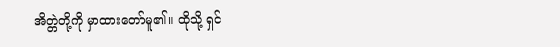အိတ္တဲတို့ကို မှာထားတော်မူ၏။ ထိုသို့ ရှင်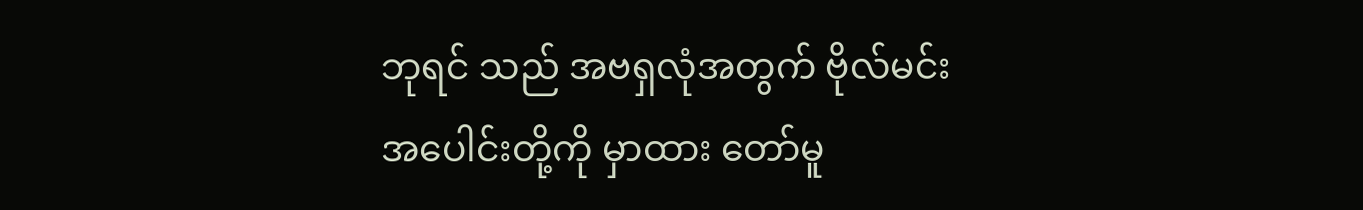ဘုရင် သည် အဗရှလုံအတွက် ဗိုလ်မင်းအပေါင်းတို့ကို မှာထား တော်မူ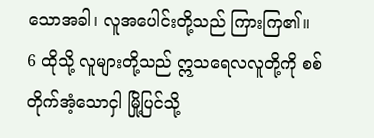သောအခါ၊ လူအပေါင်းတို့သည် ကြားကြ၏။
6 ထိုသို့ လူများတို့သည် ဣသရေလလူတို့ကို စစ်တိုက်အံ့သောငှါ မြို့ပြင်သို့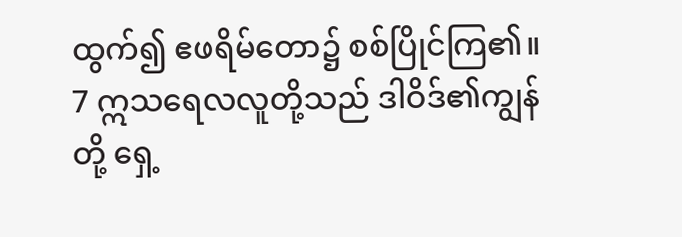ထွက်၍ ဧဖရိမ်တော၌ စစ်ပြိုင်ကြ၏။
7 ဣသရေလလူတို့သည် ဒါဝိဒ်၏ကျွန်တို့ ရှေ့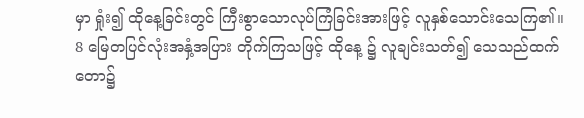မှာ ရှုံး၍ ထိုနေ့ခြင်းတွင် ကြီးစွာသောလုပ်ကြံခြင်းအားဖြင့် လူနှစ်သောင်းသေကြ၏။
8 မြေတပြင်လုံးအနှံ့အပြား တိုက်ကြသဖြင့် ထိုနေ့ ၌ လူချင်းသတ်၍ သေသည်ထက် တော၌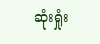ဆုံးရှုံး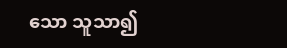သော သူသာ၍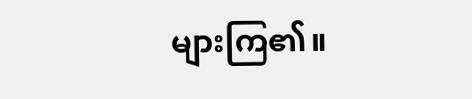များကြ၏။